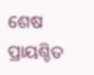ଶେଷ ପ୍ରାୟଶ୍ଚିତ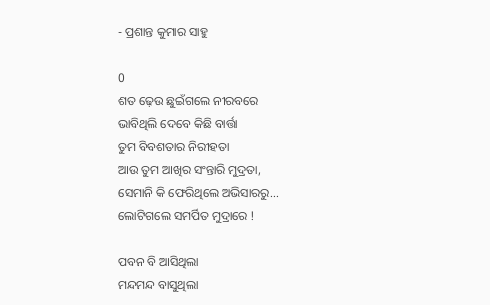- ପ୍ରଶାନ୍ତ କୁମାର ସାହୁ

0
ଶତ ଢ଼େଉ ଛୁଇଁଗଲେ ନୀରବରେ
ଭାବିଥିଲି ଦେବେ କିଛି ବାର୍ତ୍ତା
ତୁମ ବିବଶତାର ନିରୀହତା
ଆଉ ତୁମ ଆଖିର ସଂନ୍ତାରି ମୁଦ୍ରତା,
ସେମାନି କି ଫେରିଥିଲେ ଅଭିସାରରୁ...
ଲୋଟିଗଲେ ସମର୍ପିତ ମୁଦ୍ରାରେ !

ପବନ ବି ଆସିଥିଲା
ମନ୍ଦମନ୍ଦ ବାସୁଥିଲା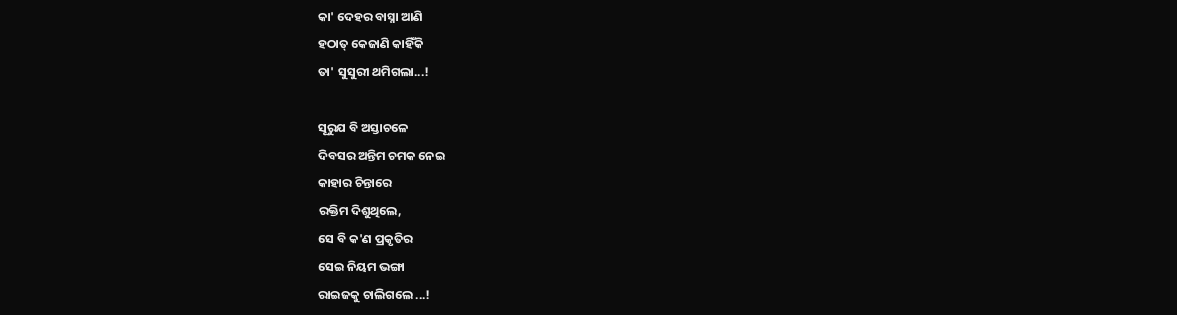କା' ଦେହର ବାସ୍ନା ଆଣି
ହଠାତ୍ କେଜାଣି କାହିଁକି
ତା' ସୁସୁରୀ ଥମିଗଲା...!

ସୂରୁଯ ବି ଅସ୍ତାଚଳେ
ଦିବସର ଅନ୍ତିମ ଚମକ ନେଇ
କାହାର ଚିନ୍ତାରେ
ରକ୍ତିମ ଦିଶୁଥିଲେ,
ସେ ବି କ'ଣ ପ୍ରକୃତିର
ସେଇ ନିୟମ ଭଙ୍ଗା
ରାଇଜକୁ ଚାଲିଗଲେ ...!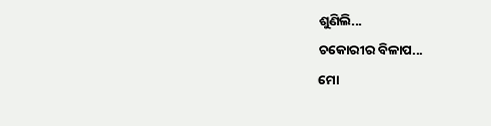ଶୁଣିଲି...
ଚକୋରୀର ବିଳାପ...
ମୋ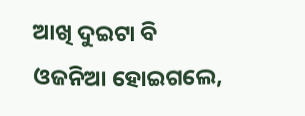ଆଖି ଦୁଇଟା ବି
ଓଜନିଆ ହୋଇଗଲେ,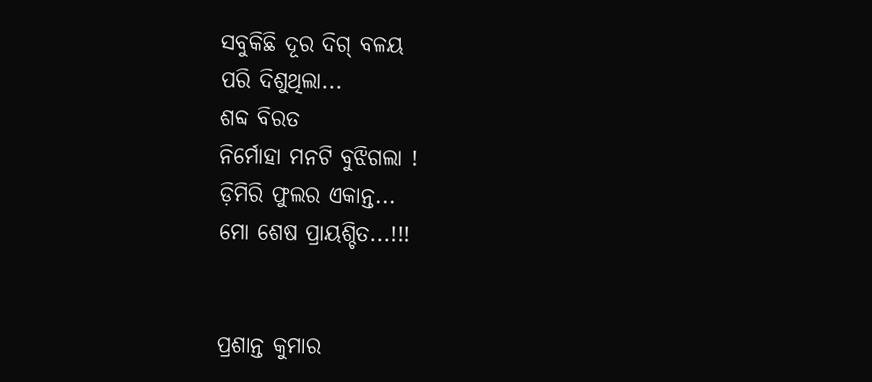ସବୁକିଛି ଦୂର ଦିଗ୍ ବଳୟ
ପରି ଦିଶୁଥିଲା...
ଶବ୍ଦ ବିରତ
ନିର୍ମୋହା ମନଟି ବୁଝିଗଲା !
ଡ଼ିମିରି ଫୁଲର ଏକାନ୍ତ...
ମୋ ଶେଷ ପ୍ରାୟଶ୍ଚିତ...!!!


ପ୍ରଶାନ୍ତ କୁମାର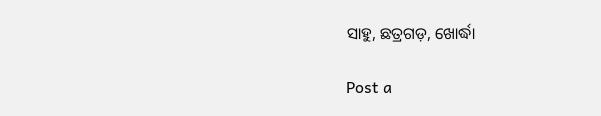ସାହୁ, ଛତ୍ରଗଡ଼, ଖୋର୍ଦ୍ଧା

Post a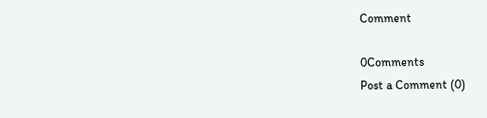Comment

0Comments
Post a Comment (0)